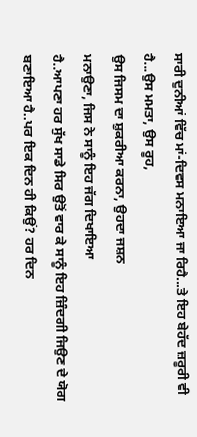ਸਾਰੀ ਦੁਨੀਆਂ ਵਿੱਚ ਮਾਂ-ਦਿਵਸ ਮਨਾਇਆ ਜਾ ਰਿਹੈ...ਤੇ ਇਹ ਬੇਹੱਦ ਜ਼ਰੂਰੀ ਵੀ
ਹੈ...ਉਸ ਮਮਤਾ, ਉਸ ਰੂਹ,
ਉਸ ਜਿਸਮ ਦਾ ਸ਼ੁਕਰੀਆ ਕਰਨਾ, ਉਹਦਾ ਜਸ਼ਨ
ਮਨਾਉਣਾ, ਜਿਸ ਨੇ ਸਾਨੂੰ ਇਹ ਜੱਗ ਦਿਖਾਇਆ
ਹੈ..ਆਪਣਾ ਹਰ ਸੁੱਖ ਸਾਡੇ ਸਿਰ ਉਤੋਂ ਵਾਰ ਕੇ ਸਾਨੂੰ ਇਹ ਜ਼ਿੰਦਗੀ ਜਿਉਣ ਦੇ ਯੋਗ
ਬਣਾਇਆ ਹੈ..ਪਰ ਇਕ ਦਿਨ ਹੀ ਕਿਉਂ? ਹਰ ਦਿਨ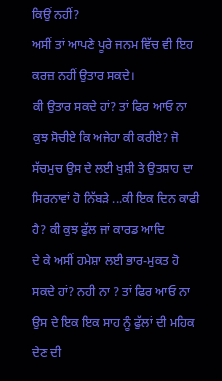ਕਿਉਂ ਨਹੀਂ?
ਅਸੀਂ ਤਾਂ ਆਪਣੇ ਪੂਰੇ ਜਨਮ ਵਿੱਚ ਵੀ ਇਹ ਕਰਜ਼ ਨਹੀਂ ਉਤਾਰ ਸਕਦੇ।
ਕੀ ਉਤਾਰ ਸਕਦੇ ਹਾਂ? ਤਾਂ ਫਿਰ ਆਓ ਨਾ
ਕੁਝ ਸੋਚੀਏ ਕਿ ਅਜੇਹਾ ਕੀ ਕਰੀਏ? ਜੋ ਸੱਚਮੁਚ ਉਸ ਦੇ ਲਈ ਖੁਸ਼ੀ ਤੇ ਉਤਸ਼ਾਹ ਦਾ
ਸਿਰਨਾਵਾਂ ਹੋ ਨਿੱਬੜੇ ...ਕੀ ਇਕ ਦਿਨ ਕਾਫੀ ਹੈ? ਕੀ ਕੁਝ ਫੁੱਲ ਜਾਂ ਕਾਰਡ ਆਦਿ
ਦੇ ਕੇ ਅਸੀਂ ਹਮੇਸ਼ਾ ਲਈ ਭਾਰ-ਮੁਕਤ ਹੋ ਸਕਦੇ ਹਾਂ? ਨਹੀ ਨਾ ? ਤਾਂ ਫਿਰ ਆਓ ਨਾ
ਉਸ ਦੇ ਇਕ ਇਕ ਸਾਹ ਨੂੰ ਫੁੱਲਾਂ ਦੀ ਮਹਿਕ ਦੇਣ ਦੀ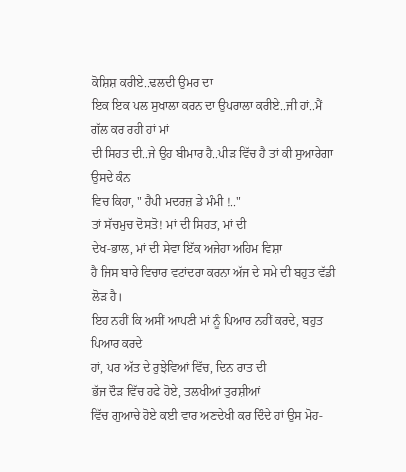ਕੋਸ਼ਿਸ਼ ਕਰੀਏ..ਢਲਦੀ ਉਮਰ ਦਾ
ਇਕ ਇਕ ਪਲ ਸੁਖਾਲਾ ਕਰਨ ਦਾ ਉਪਰਾਲਾ ਕਰੀਏ..ਜੀ ਹਾਂ..ਮੈਂ ਗੱਲ ਕਰ ਰਹੀ ਹਾਂ ਮਾਂ
ਦੀ ਸਿਹਤ ਦੀ..ਜੇ ਉਹ ਬੀਮਾਰ ਹੈ..ਪੀੜ ਵਿੱਚ ਹੈ ਤਾਂ ਕੀ ਸੁਆਰੇਗਾ ਉਸਦੇ ਕੰਨ
ਵਿਚ ਕਿਹਾ, " ਹੈਪੀ ਮਦਰਜ਼ ਡੇ ਮੰਮੀ !.."
ਤਾਂ ਸੱਚਮੁਚ ਦੋਸਤੋ! ਮਾਂ ਦੀ ਸਿਹਤ, ਮਾਂ ਦੀ
ਦੇਖ-ਭਾਲ, ਮਾਂ ਦੀ ਸੇਵਾ ਇੱਕ ਅਜੇਹਾ ਅਹਿਮ ਵਿਸ਼ਾ
ਹੈ ਜਿਸ ਬਾਰੇ ਵਿਚਾਰ ਵਟਾਂਦਰਾ ਕਰਨਾ ਅੱਜ ਦੇ ਸਮੇ ਦੀ ਬਹੁਤ ਵੱਡੀ ਲੋੜ ਹੈ।
ਇਹ ਨਹੀਂ ਕਿ ਅਸੀਂ ਆਪਣੀ ਮਾਂ ਨੂੰ ਪਿਆਰ ਨਹੀਂ ਕਰਦੇ, ਬਹੁਤ ਪਿਆਰ ਕਰਦੇ
ਹਾਂ, ਪਰ ਅੱਤ ਦੇ ਰੁਝੇਵਿਆਂ ਵਿੱਚ, ਦਿਨ ਰਾਤ ਦੀ
ਭੱਜ ਦੌੜ ਵਿੱਚ ਹਫੇ ਹੋਏ, ਤਲਖੀਆਂ ਤੁਰਸ਼ੀਆਂ
ਵਿੱਚ ਗੁਆਚੇ ਹੋਏ ਕਈ ਵਾਰ ਅਣਦੇਖੀ ਕਰ ਦਿੰਦੇ ਹਾਂ ਉਸ ਮੋਹ-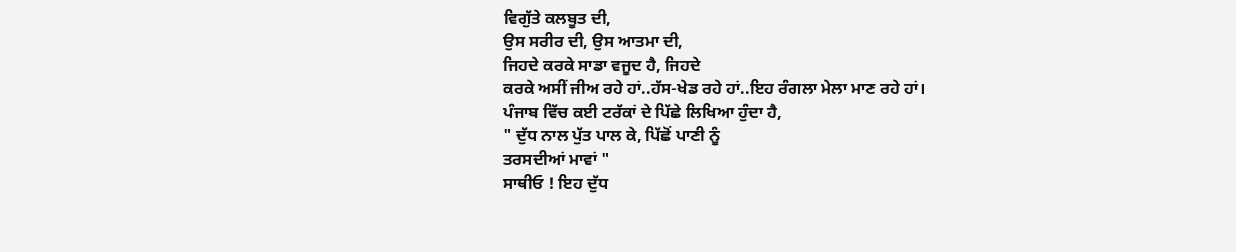ਵਿਗੁੱਤੇ ਕਲਬੂਤ ਦੀ,
ਉਸ ਸਰੀਰ ਦੀ, ਉਸ ਆਤਮਾ ਦੀ,
ਜਿਹਦੇ ਕਰਕੇ ਸਾਡਾ ਵਜੂਦ ਹੈ, ਜਿਹਦੇ
ਕਰਕੇ ਅਸੀਂ ਜੀਅ ਰਹੇ ਹਾਂ..ਹੱਸ-ਖੇਡ ਰਹੇ ਹਾਂ..ਇਹ ਰੰਗਲਾ ਮੇਲਾ ਮਾਣ ਰਹੇ ਹਾਂ।
ਪੰਜਾਬ ਵਿੱਚ ਕਈ ਟਰੱਕਾਂ ਦੇ ਪਿੱਛੇ ਲਿਖਿਆ ਹੁੰਦਾ ਹੈ,
" ਦੁੱਧ ਨਾਲ ਪੁੱਤ ਪਾਲ ਕੇ, ਪਿੱਛੋਂ ਪਾਣੀ ਨੂੰ
ਤਰਸਦੀਆਂ ਮਾਵਾਂ "
ਸਾਥੀਓ ! ਇਹ ਦੁੱਧ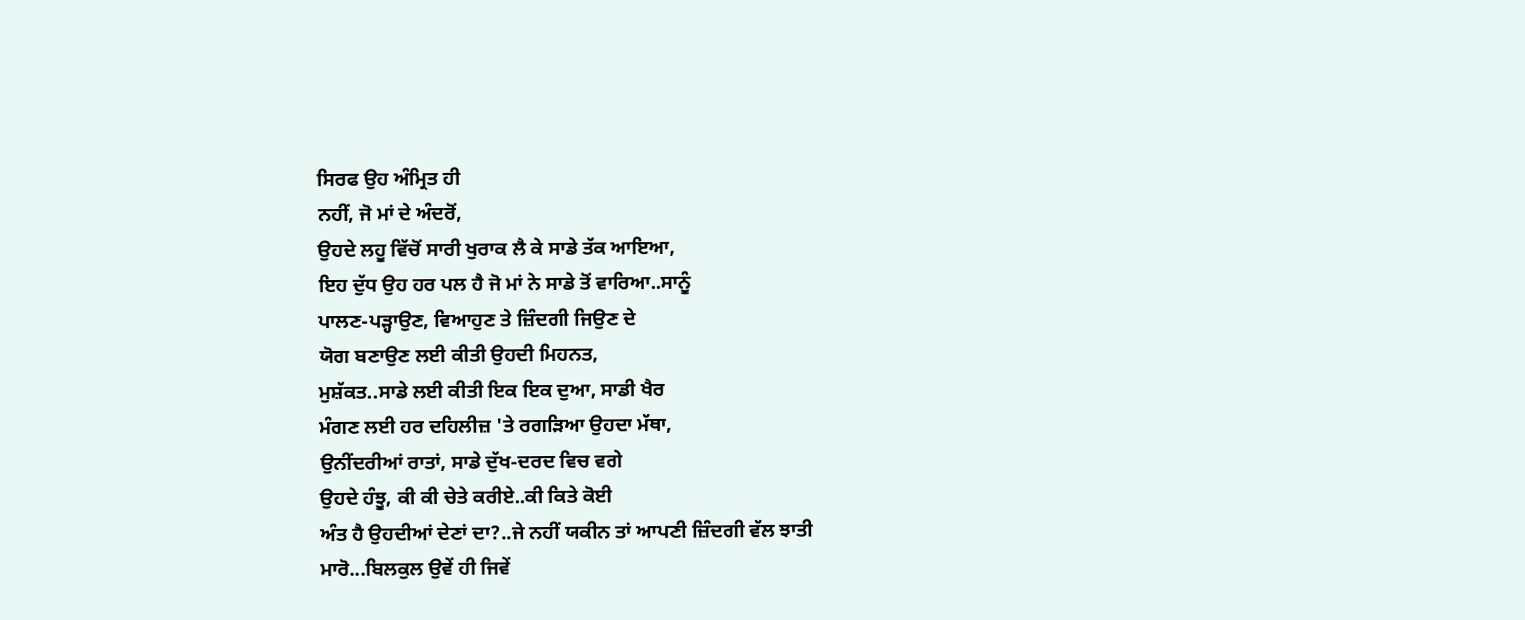ਸਿਰਫ ਉਹ ਅੰਮ੍ਰਿਤ ਹੀ
ਨਹੀਂ, ਜੋ ਮਾਂ ਦੇ ਅੰਦਰੋਂ,
ਉਹਦੇ ਲਹੂ ਵਿੱਚੋਂ ਸਾਰੀ ਖੁਰਾਕ ਲੈ ਕੇ ਸਾਡੇ ਤੱਕ ਆਇਆ,
ਇਹ ਦੁੱਧ ਉਹ ਹਰ ਪਲ ਹੈ ਜੋ ਮਾਂ ਨੇ ਸਾਡੇ ਤੋਂ ਵਾਰਿਆ..ਸਾਨੂੰ
ਪਾਲਣ-ਪੜ੍ਹਾਉਣ, ਵਿਆਹੁਣ ਤੇ ਜ਼ਿੰਦਗੀ ਜਿਉਣ ਦੇ
ਯੋਗ ਬਣਾਉਣ ਲਈ ਕੀਤੀ ਉਹਦੀ ਮਿਹਨਤ,
ਮੁਸ਼ੱਕਤ..ਸਾਡੇ ਲਈ ਕੀਤੀ ਇਕ ਇਕ ਦੁਆ, ਸਾਡੀ ਖੈਰ
ਮੰਗਣ ਲਈ ਹਰ ਦਹਿਲੀਜ਼ 'ਤੇ ਰਗੜਿਆ ਉਹਦਾ ਮੱਥਾ,
ਉਨੀਂਦਰੀਆਂ ਰਾਤਾਂ, ਸਾਡੇ ਦੁੱਖ-ਦਰਦ ਵਿਚ ਵਗੇ
ਉਹਦੇ ਹੰਝੂ, ਕੀ ਕੀ ਚੇਤੇ ਕਰੀਏ..ਕੀ ਕਿਤੇ ਕੋਈ
ਅੰਤ ਹੈ ਉਹਦੀਆਂ ਦੇਣਾਂ ਦਾ?..ਜੇ ਨਹੀਂ ਯਕੀਨ ਤਾਂ ਆਪਣੀ ਜ਼ਿੰਦਗੀ ਵੱਲ ਝਾਤੀ
ਮਾਰੋ...ਬਿਲਕੁਲ ਉਵੇਂ ਹੀ ਜਿਵੇਂ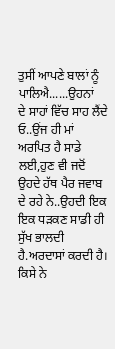ਤੁਸੀਂ ਆਪਣੇ ਬਾਲਾਂ ਨੂੰ ਪਾਲਿਐ......ਉਹਨਾਂ
ਦੇ ਸਾਹਾਂ ਵਿੱਚ ਸਾਹ ਲੈਂਦੇ ਓ..ਉਂਜ ਹੀ ਮਾਂ ਅਰਪਿਤ ਹੈ ਸਾਡੇ ਲਈ,ਹੁਣ ਵੀ ਜਦੋਂ
ਉਹਦੇ ਹੱਥ ਪੈਰ ਜਵਾਬ ਦੇ ਰਹੇ ਨੇ..ਉਹਦੀ ਇਕ ਇਕ ਧੜਕਣ ਸਾਡੀ ਹੀ ਸੁੱਖ ਭਾਲਦੀ
ਹੈ.ਅਰਦਾਸਾਂ ਕਰਦੀ ਹੈ। ਕਿਸੇ ਨੇ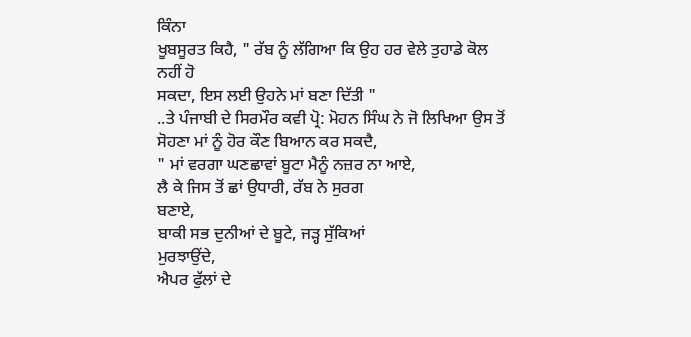ਕਿੰਨਾ
ਖੂਬਸੂਰਤ ਕਿਹੈ, " ਰੱਬ ਨੂੰ ਲੱਗਿਆ ਕਿ ਉਹ ਹਰ ਵੇਲੇ ਤੁਹਾਡੇ ਕੋਲ ਨਹੀਂ ਹੋ
ਸਕਦਾ, ਇਸ ਲਈ ਉਹਨੇ ਮਾਂ ਬਣਾ ਦਿੱਤੀ "
..ਤੇ ਪੰਜਾਬੀ ਦੇ ਸਿਰਮੌਰ ਕਵੀ ਪ੍ਰੋ: ਮੋਹਨ ਸਿੰਘ ਨੇ ਜੋ ਲਿਖਿਆ ਉਸ ਤੋਂ
ਸੋਹਣਾ ਮਾਂ ਨੂੰ ਹੋਰ ਕੌਣ ਬਿਆਨ ਕਰ ਸਕਦੈ,
" ਮਾਂ ਵਰਗਾ ਘਣਛਾਵਾਂ ਬੂਟਾ ਮੈਨੂੰ ਨਜ਼ਰ ਨਾ ਆਏ,
ਲੈ ਕੇ ਜਿਸ ਤੋਂ ਛਾਂ ਉਧਾਰੀ, ਰੱਬ ਨੇ ਸੁਰਗ
ਬਣਾਏ,
ਬਾਕੀ ਸਭ ਦੁਨੀਆਂ ਦੇ ਬੂਟੇ, ਜੜ੍ਹ ਸੁੱਕਿਆਂ
ਮੁਰਝਾਉਂਦੇ,
ਐਪਰ ਫੁੱਲਾਂ ਦੇ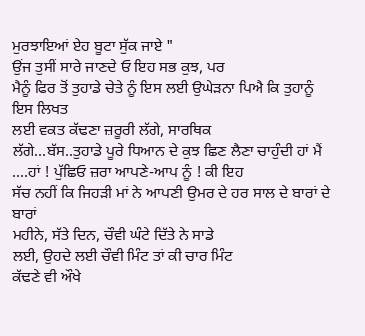ਮੁਰਝਾਇਆਂ ਏਹ ਬੂਟਾ ਸੁੱਕ ਜਾਏ "
ਉਂਜ ਤੁਸੀਂ ਸਾਰੇ ਜਾਣਦੇ ਓ ਇਹ ਸਭ ਕੁਝ, ਪਰ
ਮੈਨੂੰ ਫਿਰ ਤੋਂ ਤੁਹਾਡੇ ਚੇਤੇ ਨੂੰ ਇਸ ਲਈ ਉਘੇੜਨਾ ਪਿਐ ਕਿ ਤੁਹਾਨੂੰ ਇਸ ਲਿਖਤ
ਲਈ ਵਕਤ ਕੱਢਣਾ ਜ਼ਰੂਰੀ ਲੱਗੇ, ਸਾਰਥਿਕ
ਲੱਗੇ...ਬੱਸ..ਤੁਹਾਡੇ ਪੂਰੇ ਧਿਆਨ ਦੇ ਕੁਝ ਛਿਣ ਲੈਣਾ ਚਾਹੁੰਦੀ ਹਾਂ ਮੈਂ
....ਹਾਂ ! ਪੁੱਛਿਓ ਜ਼ਰਾ ਆਪਣੇ-ਆਪ ਨੂੰ ! ਕੀ ਇਹ
ਸੱਚ ਨਹੀਂ ਕਿ ਜਿਹੜੀ ਮਾਂ ਨੇ ਆਪਣੀ ਉਮਰ ਦੇ ਹਰ ਸਾਲ ਦੇ ਬਾਰਾਂ ਦੇ ਬਾਰਾਂ
ਮਹੀਨੇ, ਸੱਤੇ ਦਿਨ, ਚੌਵੀ ਘੰਟੇ ਦਿੱਤੇ ਨੇ ਸਾਡੇ
ਲਈ, ਉਹਦੇ ਲਈ ਚੌਵੀ ਮਿੰਟ ਤਾਂ ਕੀ ਚਾਰ ਮਿੰਟ
ਕੱਢਣੇ ਵੀ ਔਖੇ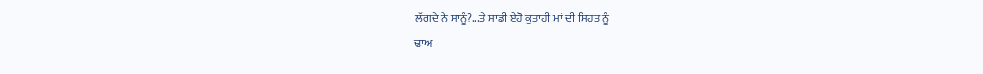ਲੱਗਦੇ ਨੇ ਸਾਨੂੰ?...ਤੇ ਸਾਡੀ ਏਹੋ ਕੁਤਾਹੀ ਮਾਂ ਦੀ ਸਿਹਤ ਨੂੰ
ਢਾਅ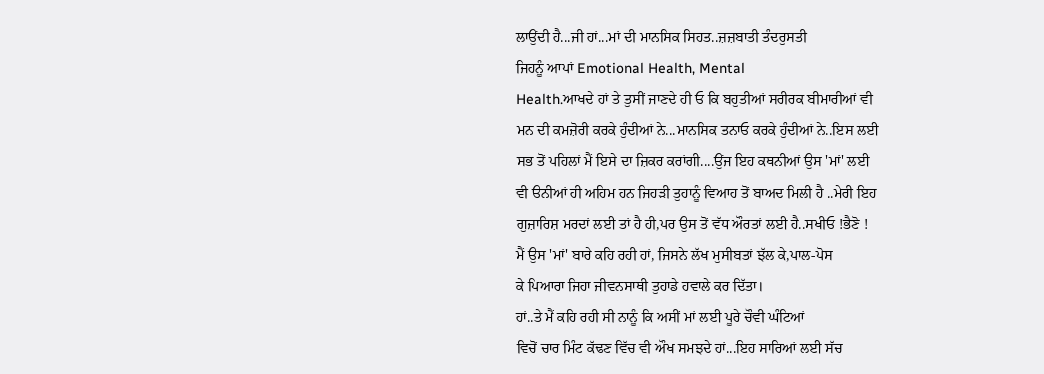ਲਾਉਂਦੀ ਹੈ...ਜੀ ਹਾਂ...ਮਾਂ ਦੀ ਮਾਨਸਿਕ ਸਿਹਤ..ਜ਼ਜ਼ਬਾਤੀ ਤੰਦਰੁਸਤੀ
ਜਿਹਨੂੰ ਆਪਾਂ Emotional Health, Mental
Health.ਆਖਦੇ ਹਾਂ ਤੇ ਤੁਸੀਂ ਜਾਣਦੇ ਹੀ ਓ ਕਿ ਬਹੁਤੀਆਂ ਸਰੀਰਕ ਬੀਮਾਰੀਆਂ ਵੀ
ਮਨ ਦੀ ਕਮਜ਼ੋਰੀ ਕਰਕੇ ਹੁੰਦੀਆਂ ਨੇ...ਮਾਨਸਿਕ ਤਨਾਓ ਕਰਕੇ ਹੁੰਦੀਆਂ ਨੇ..ਇਸ ਲਈ
ਸਭ ਤੋਂ ਪਹਿਲਾਂ ਮੈਂ ਇਸੇ ਦਾ ਜ਼ਿਕਰ ਕਰਾਂਗੀ....ਉਂਜ ਇਹ ਕਥਨੀਆਂ ਉਸ 'ਮਾਂ' ਲਈ
ਵੀ ੳਨੀਆਂ ਹੀ ਅਹਿਮ ਹਨ ਜਿਹੜੀ ਤੁਹਾਨੂੰ ਵਿਆਹ ਤੋਂ ਬਾਅਦ ਮਿਲੀ ਹੈ ..ਮੇਰੀ ਇਹ
ਗੁਜ਼ਾਰਿਸ਼ ਮਰਦਾਂ ਲਈ ਤਾਂ ਹੈ ਹੀ,ਪਰ ਉਸ ਤੋਂ ਵੱਧ ਔਰਤਾਂ ਲਈ ਹੈ..ਸਖੀਓ !ਭੈਣੋ !
ਮੈਂ ਉਸ 'ਮਾਂ' ਬਾਰੇ ਕਹਿ ਰਹੀ ਹਾਂ, ਜਿਸਨੇ ਲੱਖ ਮੁਸੀਬਤਾਂ ਝੱਲ ਕੇ,ਪਾਲ-ਪੋਸ
ਕੇ ਪਿਆਰਾ ਜਿਹਾ ਜੀਵਨਸਾਥੀ ਤੁਹਾਡੇ ਹਵਾਲੇ ਕਰ ਦਿੱਤਾ।
ਹਾਂ..ਤੇ ਮੈਂ ਕਹਿ ਰਹੀ ਸੀ ਨਾਨੂੰ ਕਿ ਅਸੀਂ ਮਾਂ ਲਈ ਪੂਰੇ ਚੌਵੀ ਘੰਟਿਆਂ
ਵਿਚੋਂ ਚਾਰ ਮਿੰਟ ਕੱਢਣ ਵਿੱਚ ਵੀ ਔਖ ਸਮਝਦੇ ਹਾਂ...ਇਹ ਸਾਰਿਆਂ ਲਈ ਸੱਚ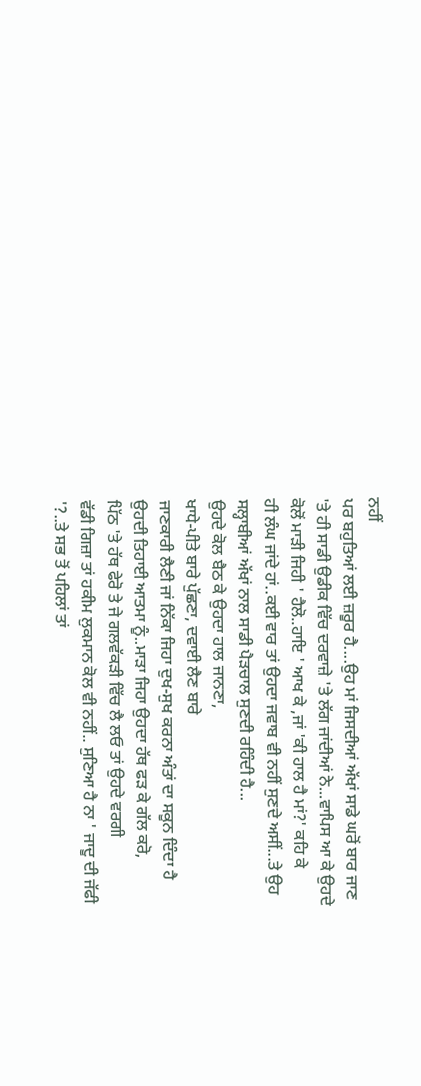ਨਹੀਂ
ਪਰ ਬਹੁਤਿਆਂ ਲਈ ਜ਼ਰੂਰ ਹੈ....ਉਹ ਮਾਂ ਜਿਸਦੀਆਂ ਅੱਖਾਂ ਸਾਡੇ ਘਰੋਂ ਬਾਰ ਜਾਣ
'ਤੇ ਹੀ ਸਾਡੀ ਉਡੀਕ ਵਿੱਚ ਦਰਵਾਜ਼ੇ 'ਤੇ ਲੱਗ ਜਾਂਦੀਆਂ ਨੇ...ਵਾਪਿਸ ਆ ਕੇ ਉਹਦੇ
ਕੋਲੋਂ ਮਾੜੀ ਜਿਹੀ ' ਹੈਲੋ..ਹਾਇ ' ਆਖ ਕੇ ,ਜਾਂ 'ਕੀ ਹਾਲ ਹੈ ਮਾਂ?' ਕਹਿ ਕੇ
ਹੀ ਲੰਘ ਜਾਂਦੇ ਹਾਂ..ਕਈ ਵਾਰ ਤਾਂ ਉਹਦਾ ਜਵਾਬ ਵੀ ਨਹੀਂ ਸੁਣਦੇ ਅਸੀਂ...ਤੇ ਉਹ
ਸਲ੍ਹਾਬੀਆਂ ਅੱਖਾਂ ਨਾਲ ਸਾਡੀ ਪੈੜਚਾਲ ਸੁਣਦੀ ਰਹਿੰਦੀ ਹੈ...
ਉਹਦੇ ਕੋਲ ਬੈਠ ਕੇ ਉਹਦਾ ਹਾਲ ਜਾਨਣਾ,
ਖਾਧੇ-ਪੀਤੇ ਬਾਰੇ ਪੁੱਛਣਾ, ਦਵਾਈ ਲੈਣ ਬਾਰੇ
ਜਾਣਕਾਰੀ ਲੈਣੀ ਜਾਂ ਨਿੱਕਾ ਜਿਹਾ ਦੁਖ-ਸੁਖ ਕਰਨਾ ਅੰਤਾਂ ਦਾ ਸਕੂਨ ਦਿੰਦਾ ਹੈ
ਉਹਦੀ ਤਿਹਾਈ ਆਤਮਾ ਨੂੰ..ਮਾੜਾ ਜਿਹਾ ਉਹਦਾ ਹੱਥ ਫੜ ਕੇ ਗੱਲ ਕਰੋ,
ਪਿੱਠ 'ਤੇ ਹੱਥ ਫੇਰੋ ਤੇ ਜੇ ਗਲਵੱਕੜੀ ਵਿੱਚ ਲੈ ਲਓ ਤਾਂ ਉਹਦੇ ਵਰਗੀ
ਵੱਡੀ ਗਿਜ਼ਾ ਤਾਂ ਹਕੀਮ ਲੁਕਮਾਨ ਕੋਲ ਵੀ ਨਹੀਂ.. ਸੁਣਿਆ ਹੈ ਨਾ ' ਜਾਦੂ ਦੀ ਜੱਫੀ
'?..ਤੇ ਸਭ ਤੋਂ ਪਹਿਲਾਂ ਤਾਂ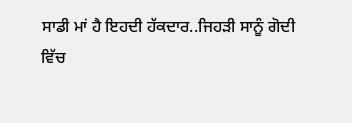ਸਾਡੀ ਮਾਂ ਹੈ ਇਹਦੀ ਹੱਕਦਾਰ..ਜਿਹੜੀ ਸਾਨੂੰ ਗੋਦੀ
ਵਿੱਚ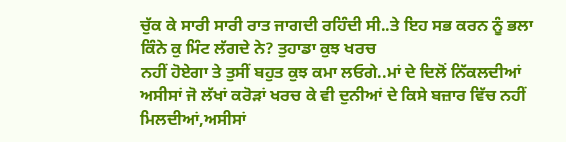ਚੁੱਕ ਕੇ ਸਾਰੀ ਸਾਰੀ ਰਾਤ ਜਾਗਦੀ ਰਹਿੰਦੀ ਸੀ..ਤੇ ਇਹ ਸਭ ਕਰਨ ਨੂੰ ਭਲਾ
ਕਿੰਨੇ ਕੁ ਮਿੰਟ ਲੱਗਦੇ ਨੇ? ਤੁਹਾਡਾ ਕੁਝ ਖਰਚ
ਨਹੀਂ ਹੋਏਗਾ ਤੇ ਤੁਸੀਂ ਬਹੁਤ ਕੁਝ ਕਮਾ ਲਓਗੇ..ਮਾਂ ਦੇ ਦਿਲੋਂ ਨਿੱਕਲਦੀਆਂ
ਅਸੀਸਾਂ ਜੋ ਲੱਖਾਂ ਕਰੋੜਾਂ ਖਰਚ ਕੇ ਵੀ ਦੁਨੀਆਂ ਦੇ ਕਿਸੇ ਬਜ਼ਾਰ ਵਿੱਚ ਨਹੀਂ
ਮਿਲਦੀਆਂ,ਅਸੀਸਾਂ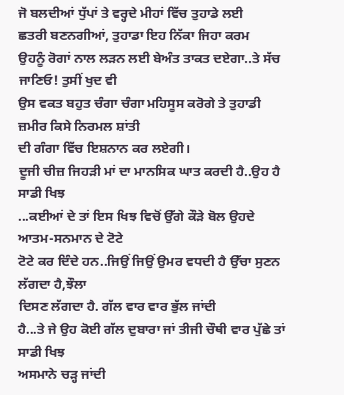ਜੋ ਬਲਦੀਆਂ ਧੁੱਪਾਂ ਤੇ ਵਰ੍ਹਦੇ ਮੀਹਾਂ ਵਿੱਚ ਤੁਹਾਡੇ ਲਈ
ਛਤਰੀ ਬਣਨਗੀਆਂ, ਤੁਹਾਡਾ ਇਹ ਨਿੱਕਾ ਜਿਹਾ ਕਰਮ
ਉਹਨੂੰ ਰੋਗਾਂ ਨਾਲ ਲੜਨ ਲਈ ਬੇਅੰਤ ਤਾਕਤ ਦਏਗਾ..ਤੇ ਸੱਚ ਜਾਣਿਓ! ਤੁਸੀਂ ਖੁਦ ਵੀ
ਉਸ ਵਕਤ ਬਹੁਤ ਚੰਗਾ ਚੰਗਾ ਮਹਿਸੂਸ ਕਰੋਗੇ ਤੇ ਤੁਹਾਡੀ ਜ਼ਮੀਰ ਕਿਸੇ ਨਿਰਮਲ ਸ਼ਾਂਤੀ
ਦੀ ਗੰਗਾ ਵਿੱਚ ਇਸ਼ਨਾਨ ਕਰ ਲਏਗੀ।
ਦੂਜੀ ਚੀਜ਼ ਜਿਹੜੀ ਮਾਂ ਦਾ ਮਾਨਸਿਕ ਘਾਤ ਕਰਦੀ ਹੈ..ਉਹ ਹੈ ਸਾਡੀ ਖਿਝ
...ਕਈਆਂ ਦੇ ਤਾਂ ਇਸ ਖਿਝ ਵਿਚੋਂ ਉੱਗੇ ਕੌੜੇ ਬੋਲ ਉਹਦੇ ਆਤਮ-ਸਨਮਾਨ ਦੇ ਟੋਟੇ
ਟੋਟੇ ਕਰ ਦਿੰਦੇ ਹਨ..ਜਿਉਂ ਜਿਉਂ ਉਮਰ ਵਧਦੀ ਹੈ ਉੱਚਾ ਸੁਣਨ ਲੱਗਦਾ ਹੈ,ਝੌਲਾ
ਦਿਸਣ ਲੱਗਦਾ ਹੈ. ਗੱਲ ਵਾਰ ਵਾਰ ਭੁੱਲ ਜਾਂਦੀ
ਹੈ...ਤੇ ਜੇ ਉਹ ਕੋਈ ਗੱਲ ਦੁਬਾਰਾ ਜਾਂ ਤੀਜੀ ਚੌਥੀ ਵਾਰ ਪੁੱਛੇ ਤਾਂ ਸਾਡੀ ਖਿਝ
ਅਸਮਾਨੇ ਚੜ੍ਹ ਜਾਂਦੀ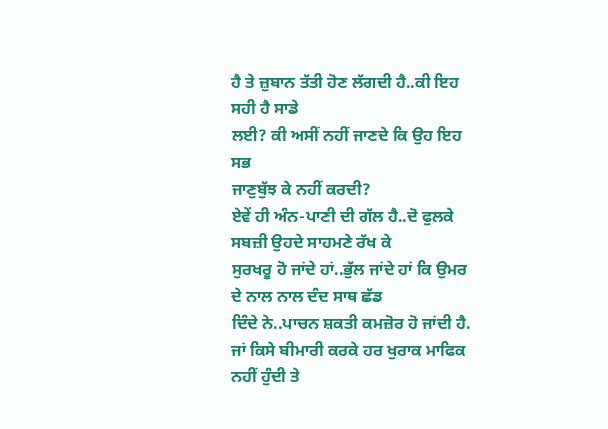ਹੈ ਤੇ ਜ਼ੁਬਾਨ ਤੱਤੀ ਹੋਣ ਲੱਗਦੀ ਹੈ..ਕੀ ਇਹ ਸਹੀ ਹੈ ਸਾਡੇ
ਲਈ? ਕੀ ਅਸੀਂ ਨਹੀਂ ਜਾਣਦੇ ਕਿ ਉਹ ਇਹ ਸਭ
ਜਾਣੁਬੁੱਝ ਕੇ ਨਹੀਂ ਕਰਦੀ?
ਏਵੇਂ ਹੀ ਅੰਨ-ਪਾਣੀ ਦੀ ਗੱਲ ਹੈ..ਦੋ ਫੁਲਕੇ ਸਬਜ਼ੀ ਉਹਦੇ ਸਾਹਮਣੇ ਰੱਖ ਕੇ
ਸੁਰਖਰੂ ਹੋ ਜਾਂਦੇ ਹਾਂ..ਭੁੱਲ ਜਾਂਦੇ ਹਾਂ ਕਿ ਉਮਰ ਦੇ ਨਾਲ ਨਾਲ ਦੰਦ ਸਾਥ ਛੱਡ
ਦਿੰਦੇ ਨੇ..ਪਾਚਨ ਸ਼ਕਤੀ ਕਮਜ਼ੋਰ ਹੋ ਜਾਂਦੀ ਹੈ.
ਜਾਂ ਕਿਸੇ ਬੀਮਾਰੀ ਕਰਕੇ ਹਰ ਖੁਰਾਕ ਮਾਫਿਕ ਨਹੀਂ ਹੁੰਦੀ ਤੇ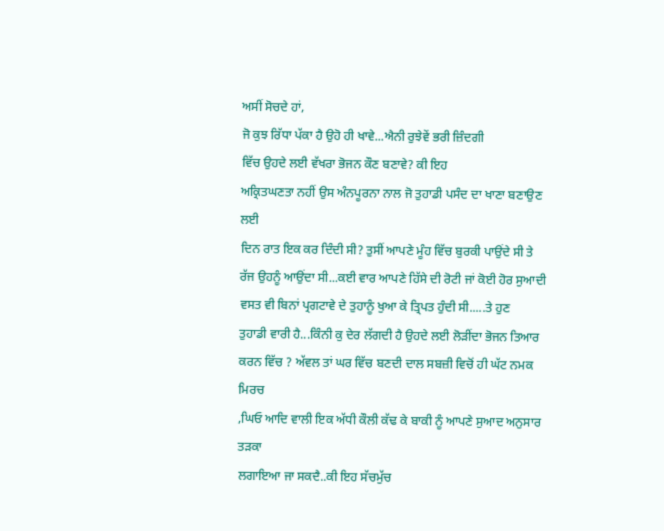ਅਸੀਂ ਸੋਚਦੇ ਹਾਂ,
ਜੋ ਕੁਝ ਰਿੱਧਾ ਪੱਕਾ ਹੈ ਉਹੋ ਹੀ ਖਾਵੇ...ਐਨੀ ਰੁਝੇਵੇਂ ਭਰੀ ਜ਼ਿੰਦਗੀ
ਵਿੱਚ ਉਹਦੇ ਲਈ ਵੱਖਰਾ ਭੋਜਨ ਕੌਣ ਬਣਾਵੇ? ਕੀ ਇਹ
ਅਕ੍ਰਿਤਘਣਤਾ ਨਹੀਂ ਉਸ ਅੰਨਪੂਰਨਾ ਨਾਲ ਜੋ ਤੁਹਾਡੀ ਪਸੰਦ ਦਾ ਖਾਣਾ ਬਣਾਉਣ ਲਈ
ਦਿਨ ਰਾਤ ਇਕ ਕਰ ਦਿੰਦੀ ਸੀ? ਤੁਸੀਂ ਆਪਣੇ ਮੂੰਹ ਵਿੱਚ ਬੁਰਕੀ ਪਾਉਂਦੇ ਸੀ ਤੇ
ਰੱਜ ਉਹਨੂੰ ਆਉਂਦਾ ਸੀ...ਕਈ ਵਾਰ ਆਪਣੇ ਹਿੱਸੇ ਦੀ ਰੋਟੀ ਜਾਂ ਕੋਈ ਹੋਰ ਸੁਆਦੀ
ਵਸਤ ਵੀ ਬਿਨਾਂ ਪ੍ਰਗਟਾਵੇ ਦੇ ਤੁਹਾਨੂੰ ਖੁਆ ਕੇ ਤ੍ਰਿਪਤ ਹੁੰਦੀ ਸੀ.....ਤੇ ਹੁਣ
ਤੁਹਾਡੀ ਵਾਰੀ ਹੈ...ਕਿੰਨੀ ਕੁ ਦੇਰ ਲੱਗਦੀ ਹੈ ਉਹਦੇ ਲਈ ਲੋੜੀਂਦਾ ਭੋਜਨ ਤਿਆਰ
ਕਰਨ ਵਿੱਚ ? ਅੱਵਲ ਤਾਂ ਘਰ ਵਿੱਚ ਬਣਦੀ ਦਾਲ ਸਬਜ਼ੀ ਵਿਚੋਂ ਹੀ ਘੱਟ ਨਮਕ ਮਿਰਚ
,ਘਿਓ ਆਦਿ ਵਾਲੀ ਇਕ ਅੱਧੀ ਕੌਲੀ ਕੱਢ ਕੇ ਬਾਕੀ ਨੂੰ ਆਪਣੇ ਸੁਆਦ ਅਨੁਸਾਰ ਤੜਕਾ
ਲਗਾਇਆ ਜਾ ਸਕਦੈ..ਕੀ ਇਹ ਸੱਚਮੁੱਚ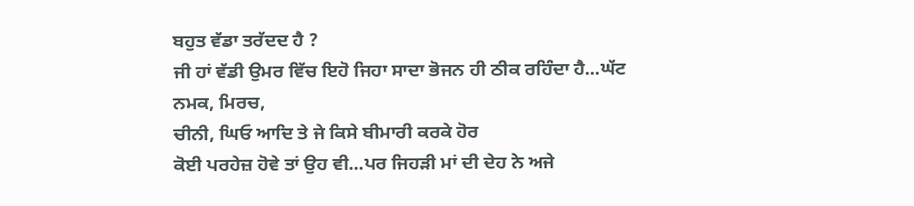ਬਹੁਤ ਵੱਡਾ ਤਰੱਦਦ ਹੈ ?
ਜੀ ਹਾਂ ਵੱਡੀ ਉਮਰ ਵਿੱਚ ਇਹੋ ਜਿਹਾ ਸਾਦਾ ਭੋਜਨ ਹੀ ਠੀਕ ਰਹਿੰਦਾ ਹੈ...ਘੱਟ
ਨਮਕ, ਮਿਰਚ,
ਚੀਨੀ, ਘਿਓ ਆਦਿ ਤੇ ਜੇ ਕਿਸੇ ਬੀਮਾਰੀ ਕਰਕੇ ਹੋਰ
ਕੋਈ ਪਰਹੇਜ਼ ਹੋਵੇ ਤਾਂ ਉਹ ਵੀ...ਪਰ ਜਿਹੜੀ ਮਾਂ ਦੀ ਦੇਹ ਨੇ ਅਜੇ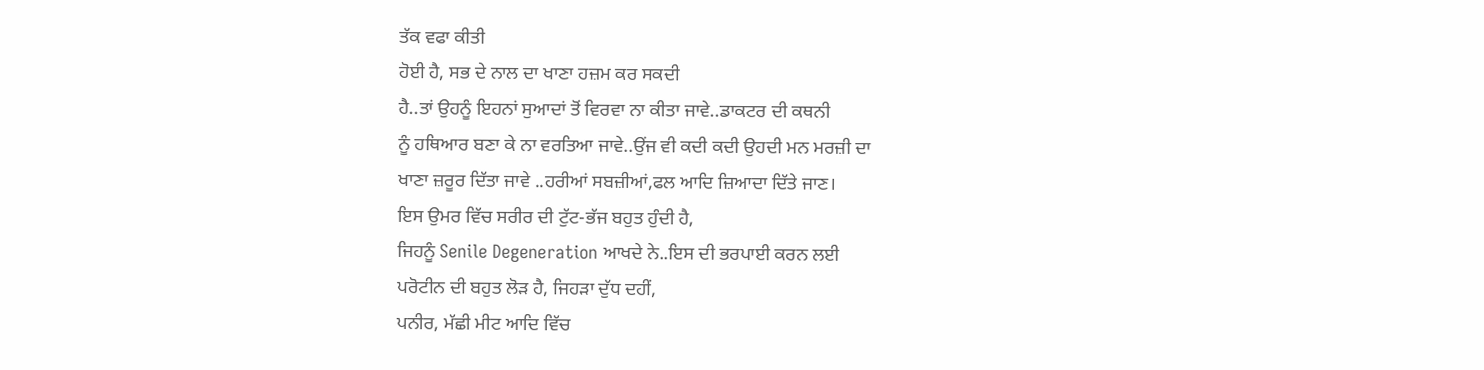ਤੱਕ ਵਫਾ ਕੀਤੀ
ਹੋਈ ਹੈ, ਸਭ ਦੇ ਨਾਲ ਦਾ ਖਾਣਾ ਹਜ਼ਮ ਕਰ ਸਕਦੀ
ਹੈ..ਤਾਂ ਉਹਨੂੰ ਇਹਨਾਂ ਸੁਆਦਾਂ ਤੋਂ ਵਿਰਵਾ ਨਾ ਕੀਤਾ ਜਾਵੇ..ਡਾਕਟਰ ਦੀ ਕਥਨੀ
ਨੂੰ ਹਥਿਆਰ ਬਣਾ ਕੇ ਨਾ ਵਰਤਿਆ ਜਾਵੇ..ਉਂਜ ਵੀ ਕਦੀ ਕਦੀ ਉਹਦੀ ਮਨ ਮਰਜ਼ੀ ਦਾ
ਖਾਣਾ ਜ਼ਰੂਰ ਦਿੱਤਾ ਜਾਵੇ ..ਹਰੀਆਂ ਸਬਜ਼ੀਆਂ,ਫਲ ਆਦਿ ਜ਼ਿਆਦਾ ਦਿੱਤੇ ਜਾਣ।
ਇਸ ਉਮਰ ਵਿੱਚ ਸਰੀਰ ਦੀ ਟੁੱਟ-ਭੱਜ ਬਹੁਤ ਹੁੰਦੀ ਹੈ,
ਜਿਹਨੂੰ Senile Degeneration ਆਖਦੇ ਨੇ..ਇਸ ਦੀ ਭਰਪਾਈ ਕਰਨ ਲਈ
ਪਰੋਟੀਨ ਦੀ ਬਹੁਤ ਲੋੜ ਹੈ, ਜਿਹੜਾ ਦੁੱਧ ਦਹੀਂ,
ਪਨੀਰ, ਮੱਛੀ ਮੀਟ ਆਦਿ ਵਿੱਚ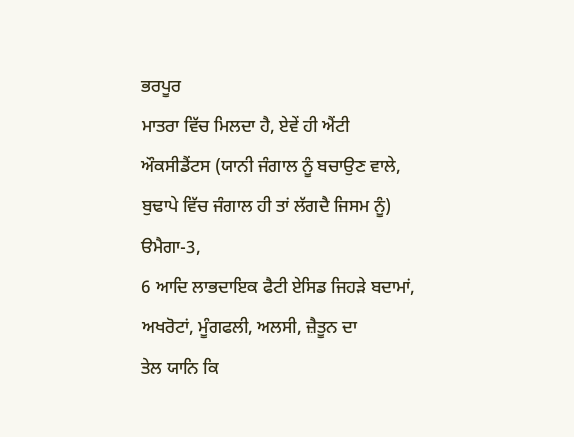ਭਰਪੂਰ
ਮਾਤਰਾ ਵਿੱਚ ਮਿਲਦਾ ਹੈ, ਏਵੇਂ ਹੀ ਐਂਟੀ
ਔਕਸੀਡੈਂਟਸ (ਯਾਨੀ ਜੰਗਾਲ ਨੂੰ ਬਚਾਉਣ ਵਾਲੇ,
ਬੁਢਾਪੇ ਵਿੱਚ ਜੰਗਾਲ ਹੀ ਤਾਂ ਲੱਗਦੈ ਜਿਸਮ ਨੂੰ) ੳਮੈਗਾ-3,
6 ਆਦਿ ਲਾਭਦਾਇਕ ਫੈਟੀ ਏਸਿਡ ਜਿਹੜੇ ਬਦਾਮਾਂ,
ਅਖਰੋਟਾਂ, ਮੂੰਗਫਲੀ, ਅਲਸੀ, ਜ਼ੈਤੂਨ ਦਾ
ਤੇਲ ਯਾਨਿ ਕਿ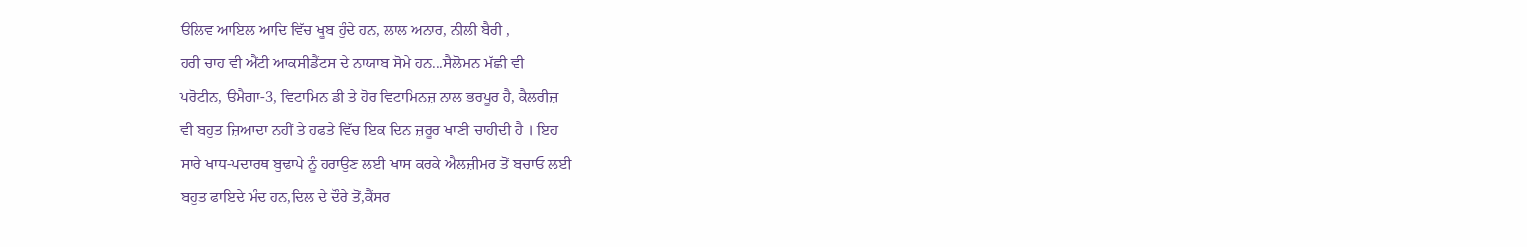ੳਲਿਵ ਆਇਲ ਆਦਿ ਵਿੱਚ ਖੂਬ ਹੁੰਦੇ ਹਨ, ਲਾਲ ਅਨਾਰ, ਨੀਲੀ ਬੈਰੀ ,
ਹਰੀ ਚਾਹ ਵੀ ਐਂਟੀ ਆਕਸੀਡੈਂਟਸ ਦੇ ਨਾਯਾਬ ਸੋਮੇ ਹਨ...ਸੈਲੋਮਨ ਮੱਛੀ ਵੀ
ਪਰੋਟੀਨ, ੳਮੈਗਾ-3, ਵਿਟਾਮਿਨ ਡੀ ਤੇ ਹੋਰ ਵਿਟਾਮਿਨਜ਼ ਨਾਲ ਭਰਪੂਰ ਹੈ, ਕੈਲਰੀਜ਼
ਵੀ ਬਹੁਤ ਜ਼ਿਆਦਾ ਨਹੀਂ ਤੇ ਹਫਤੇ ਵਿੱਚ ਇਕ ਦਿਨ ਜ਼ਰੂਰ ਖਾਣੀ ਚਾਹੀਦੀ ਹੈ । ਇਹ
ਸਾਰੇ ਖਾਧ-ਪਦਾਰਥ ਬੁਢਾਪੇ ਨੂੰ ਹਰਾਉਣ ਲਈ ਖਾਸ ਕਰਕੇ ਐਲਜ਼ੀਮਰ ਤੋਂ ਬਚਾਓ ਲਈ
ਬਹੁਤ ਫਾਇਦੇ ਮੰਦ ਹਨ,ਦਿਲ ਦੇ ਦੌਰੇ ਤੋਂ,ਕੈਂਸਰ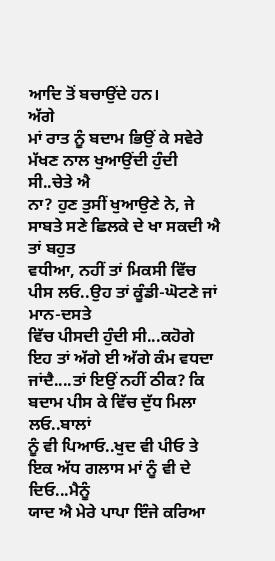ਆਦਿ ਤੋਂ ਬਚਾਉਂਦੇ ਹਨ।
ਅੱਗੇ
ਮਾਂ ਰਾਤ ਨੂੰ ਬਦਾਮ ਭਿਉਂ ਕੇ ਸਵੇਰੇ ਮੱਖਣ ਨਾਲ ਖੁਆਉਂਦੀ ਹੁੰਦੀ ਸੀ..ਚੇਤੇ ਐ
ਨਾ? ਹੁਣ ਤੁਸੀਂ ਖੁਆਉਣੇ ਨੇ, ਜੇ ਸਾਬਤੇ ਸਣੇ ਛਿਲਕੇ ਦੇ ਖਾ ਸਕਦੀ ਐ ਤਾਂ ਬਹੁਤ
ਵਧੀਆ, ਨਹੀਂ ਤਾਂ ਮਿਕਸੀ ਵਿੱਚ ਪੀਸ ਲਓ..ਉਹ ਤਾਂ ਕੂੰਡੀ-ਘੋਟਣੇ ਜਾਂ ਮਾਨ-ਦਸਤੇ
ਵਿੱਚ ਪੀਸਦੀ ਹੁੰਦੀ ਸੀ...ਕਹੋਗੇ ਇਹ ਤਾਂ ਅੱਗੇ ਈ ਅੱਗੇ ਕੰਮ ਵਧਦਾ
ਜਾਂਦੈ....ਤਾਂ ਇਉਂ ਨਹੀਂ ਠੀਕ? ਕਿ ਬਦਾਮ ਪੀਸ ਕੇ ਵਿੱਚ ਦੁੱਧ ਮਿਲਾ ਲਓ..ਬਾਲਾਂ
ਨੂੰ ਵੀ ਪਿਆਓ..ਖੁਦ ਵੀ ਪੀਓ ਤੇ ਇਕ ਅੱਧ ਗਲਾਸ ਮਾਂ ਨੂੰ ਵੀ ਦੇ ਦਿਓ...ਮੈਨੂੰ
ਯਾਦ ਐ ਮੇਰੇ ਪਾਪਾ ਇੰਜੇ ਕਰਿਆ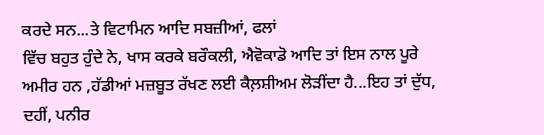ਕਰਦੇ ਸਨ...ਤੇ ਵਿਟਾਮਿਨ ਆਦਿ ਸਬਜ਼ੀਆਂ, ਫਲਾਂ
ਵਿੱਚ ਬਹੁਤ ਹੁੰਦੇ ਨੇ, ਖਾਸ ਕਰਕੇ ਬਰੌਕਲੀ, ਐਵੋਕਾਡੋ ਆਦਿ ਤਾਂ ਇਸ ਨਾਲ ਪੂਰੇ
ਅਮੀਰ ਹਨ ,ਹੱਡੀਆਂ ਮਜ਼ਬੂਤ ਰੱਖਣ ਲਈ ਕੈਲ਼ਸ਼ੀਅਮ ਲੋੜੀਂਦਾ ਹੈ...ਇਹ ਤਾਂ ਦੁੱਧ,
ਦਹੀਂ, ਪਨੀਰ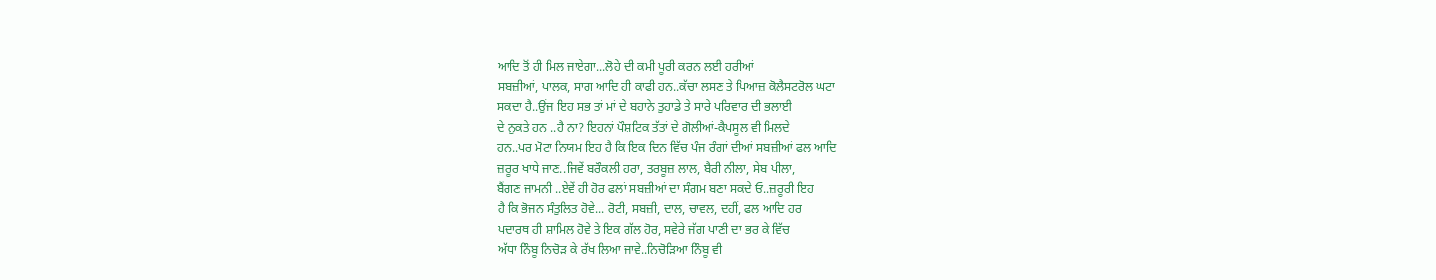ਆਦਿ ਤੋਂ ਹੀ ਮਿਲ ਜਾਏਗਾ...ਲੋਹੇ ਦੀ ਕਮੀ ਪੂਰੀ ਕਰਨ ਲਈ ਹਰੀਆਂ
ਸਬਜ਼ੀਆਂ, ਪਾਲਕ, ਸਾਗ ਆਦਿ ਹੀ ਕਾਫੀ ਹਨ..ਕੱਚਾ ਲਸਣ ਤੇ ਪਿਆਜ਼ ਕੋਲੈਸਟਰੋਲ ਘਟਾ
ਸਕਦਾ ਹੈ..ਉਂਜ ਇਹ ਸਭ ਤਾਂ ਮਾਂ ਦੇ ਬਹਾਨੇ ਤੁਹਾਡੇ ਤੇ ਸਾਰੇ ਪਰਿਵਾਰ ਦੀ ਭਲਾਈ
ਦੇ ਨੁਕਤੇ ਹਨ ..ਹੈ ਨਾ? ਇਹਨਾਂ ਪੌਸ਼ਟਿਕ ਤੱਤਾਂ ਦੇ ਗੋਲੀਆਂ-ਕੈਪਸੂਲ ਵੀ ਮਿਲਦੇ
ਹਨ..ਪਰ ਮੋਟਾ ਨਿਯਮ ਇਹ ਹੈ ਕਿ ਇਕ ਦਿਨ ਵਿੱਚ ਪੰਜ ਰੰਗਾਂ ਦੀਆਂ ਸਬਜ਼ੀਆਂ ਫਲ ਆਦਿ
ਜ਼ਰੂਰ ਖਾਧੇ ਜਾਣ..ਜਿਵੇਂ ਬਰੌਕਲੀ ਹਰਾ, ਤਰਬੂਜ਼ ਲਾਲ, ਬੈਰੀ ਨੀਲਾ, ਸੇਬ ਪੀਲਾ,
ਬੈਂਗਣ ਜਾਮਨੀ ..ਏਵੇਂ ਹੀ ਹੋਰ ਫਲਾਂ ਸਬਜ਼ੀਆਂ ਦਾ ਸੰਗਮ ਬਣਾ ਸਕਦੇ ਓ..ਜ਼ਰੂਰੀ ਇਹ
ਹੈ ਕਿ ਭੋਜਨ ਸੰਤੁਲਿਤ ਹੋਵੇ... ਰੋਟੀ, ਸਬਜ਼ੀ, ਦਾਲ, ਚਾਵਲ, ਦਹੀਂ, ਫਲ ਆਦਿ ਹਰ
ਪਦਾਰਥ ਹੀ ਸ਼ਾਮਿਲ ਹੋਵੇ ਤੇ ਇਕ ਗੱਲ ਹੋਰ, ਸਵੇਰੇ ਜੱਗ ਪਾਣੀ ਦਾ ਭਰ ਕੇ ਵਿੱਚ
ਅੱਧਾ ਨਿੰਬੂ ਨਿਚੋੜ ਕੇ ਰੱਖ ਲਿਆ ਜਾਵੇ..ਨਿਚੋੜਿਆ ਨਿੰਬੂ ਵੀ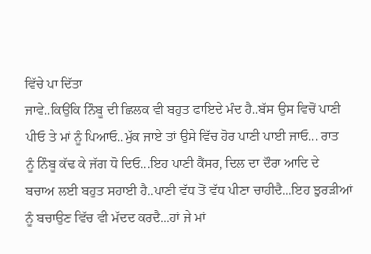ਵਿੱਚੇ ਪਾ ਦਿੱਤਾ
ਜਾਵੇ..ਕਿਉਂਕਿ ਨਿੰਬੂ ਦੀ ਛਿਲਕ ਵੀ ਬਹੁਤ ਫਾਇਦੇ ਮੰਦ ਹੈ..ਬੱਸ ਉਸ ਵਿਚੋਂ ਪਾਣੀ
ਪੀਓ ਤੇ ਮਾਂ ਨੂੰ ਪਿਆਓ..ਮੁੱਕ ਜਾਏ ਤਾਂ ਉਸੇ ਵਿੱਚ ਹੋਰ ਪਾਣੀ ਪਾਈ ਜਾਓ... ਰਾਤ
ਨੂੰ ਨਿੰਬੂ ਕੱਢ ਕੇ ਜੱਗ ਧੋ ਦਿਓ...ਇਹ ਪਾਣੀ ਕੈਂਸਰ, ਦਿਲ ਦਾ ਦੌਰਾ ਆਦਿ ਦੇ
ਬਚਾਅ ਲਈ ਬਹੁਤ ਸਹਾਈ ਹੈ..ਪਾਣੀ ਵੱਧ ਤੋਂ ਵੱਧ ਪੀਣਾ ਚਾਹੀਦੈ...ਇਹ ਝੁਰੜੀਆਂ
ਨੂੰ ਬਚਾਉਣ ਵਿੱਚ ਵੀ ਮੱਦਦ ਕਰਦੈ...ਹਾਂ ਜੇ ਮਾਂ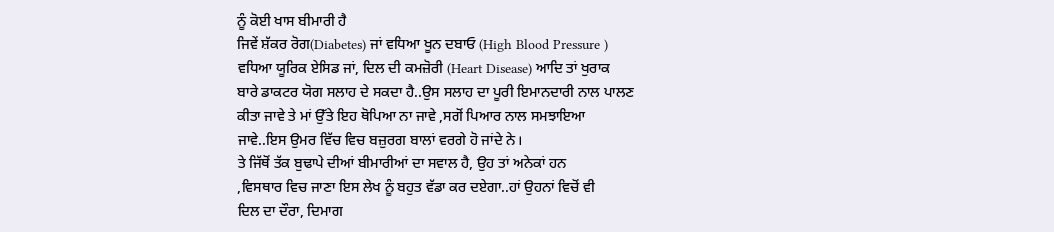ਨੂੰ ਕੋਈ ਖਾਸ ਬੀਮਾਰੀ ਹੈ
ਜਿਵੇਂ ਸ਼ੱਕਰ ਰੋਗ(Diabetes) ਜਾਂ ਵਧਿਆ ਖੂਨ ਦਬਾਓ (High Blood Pressure )
ਵਧਿਆ ਯੂਰਿਕ ਏਸਿਡ ਜਾਂ, ਦਿਲ ਦੀ ਕਮਜ਼ੋਰੀ (Heart Disease) ਆਦਿ ਤਾਂ ਖੁਰਾਕ
ਬਾਰੇ ਡਾਕਟਰ ਯੋਗ ਸਲਾਹ ਦੇ ਸਕਦਾ ਹੈ..ਉਸ ਸਲਾਹ ਦਾ ਪੂਰੀ ਇਮਾਨਦਾਰੀ ਨਾਲ ਪਾਲਣ
ਕੀਤਾ ਜਾਵੇ ਤੇ ਮਾਂ ਉੱਤੇ ਇਹ ਥੋਪਿਆ ਨਾ ਜਾਵੇ ,ਸਗੋਂ ਪਿਆਰ ਨਾਲ ਸਮਝਾਇਆ
ਜਾਵੇ..ਇਸ ਉਮਰ ਵਿੱਚ ਵਿਚ ਬਜ਼ੁਰਗ ਬਾਲਾਂ ਵਰਗੇ ਹੋ ਜਾਂਦੇ ਨੇ।
ਤੇ ਜਿੱਥੋਂ ਤੱਕ ਬੁਢਾਪੇ ਦੀਆਂ ਬੀਮਾਰੀਆਂ ਦਾ ਸਵਾਲ ਹੈ, ਉਹ ਤਾਂ ਅਨੇਕਾਂ ਹਨ
,ਵਿਸਥਾਰ ਵਿਚ ਜਾਣਾ ਇਸ ਲੇਖ ਨੂੰ ਬਹੁਤ ਵੱਡਾ ਕਰ ਦਏਗਾ..ਹਾਂ ਉਹਨਾਂ ਵਿਚੋਂ ਵੀ
ਦਿਲ ਦਾ ਦੌਰਾ, ਦਿਮਾਗ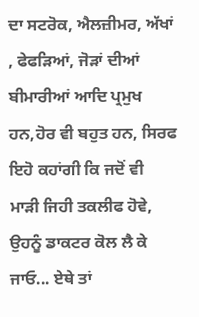ਦਾ ਸਟਰੋਕ, ਐਲਜ਼ੀਮਰ, ਅੱਖਾਂ , ਫੇਫੜਿਆਂ, ਜੋੜਾਂ ਦੀਆਂ
ਬੀਮਾਰੀਆਂ ਆਦਿ ਪ੍ਰਮੁਖ ਹਨ,ਹੋਰ ਵੀ ਬਹੁਤ ਹਨ, ਸਿਰਫ ਇਹੋ ਕਹਾਂਗੀ ਕਿ ਜਦੋਂ ਵੀ
ਮਾੜੀ ਜਿਹੀ ਤਕਲੀਫ ਹੋਵੇ, ਉਹਨੂੰ ਡਾਕਟਰ ਕੋਲ ਲੈ ਕੇ ਜਾਓ... ਏਥੇ ਤਾਂ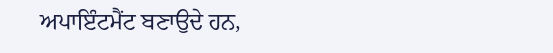ਅਪਾਇੰਟਮੈਂਟ ਬਣਾਉਦੇ ਹਨ,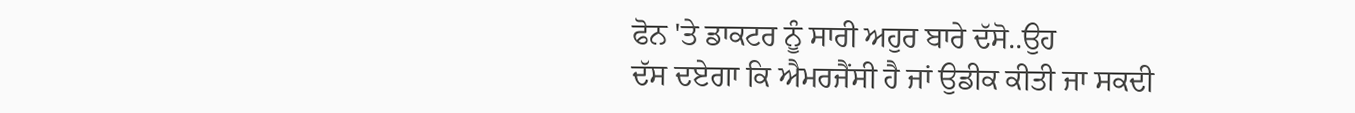ਫੋਨ 'ਤੇ ਡਾਕਟਰ ਨੂੰ ਸਾਰੀ ਅਹੁਰ ਬਾਰੇ ਦੱਸੋ..ਉਹ
ਦੱਸ ਦਏਗਾ ਕਿ ਐਮਰਜੈਂਸੀ ਹੈ ਜਾਂ ਉਡੀਕ ਕੀਤੀ ਜਾ ਸਕਦੀ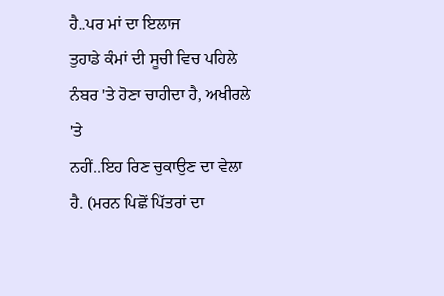ਹੈ..ਪਰ ਮਾਂ ਦਾ ਇਲਾਜ
ਤੁਹਾਡੇ ਕੰਮਾਂ ਦੀ ਸੂਚੀ ਵਿਚ ਪਹਿਲੇ ਨੰਬਰ 'ਤੇ ਹੋਣਾ ਚਾਹੀਦਾ ਹੈ, ਅਖੀਰਲੇ 'ਤੇ
ਨਹੀਂ..ਇਹ ਰਿਣ ਚੁਕਾਉਣ ਦਾ ਵੇਲਾ ਹੈ. (ਮਰਨ ਪਿਛੋਂ ਪਿੱਤਰਾਂ ਦਾ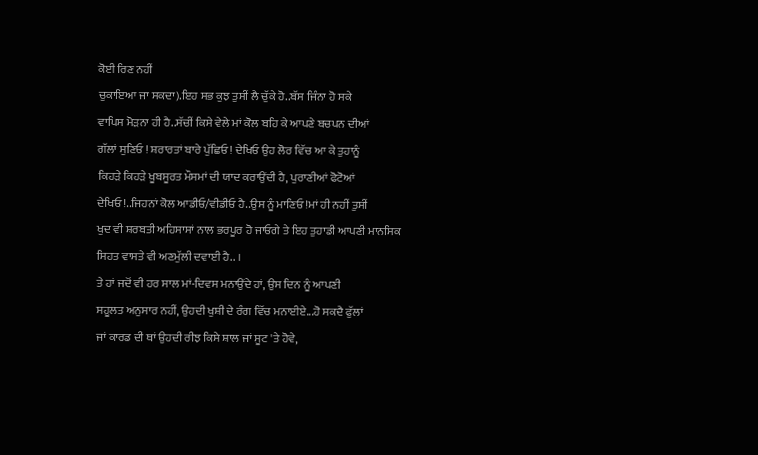ਕੋਈ ਰਿਣ ਨਹੀਂ
ਚੁਕਾਇਆ ਜਾ ਸਕਦਾ).ਇਹ ਸਭ ਕੁਝ ਤੁਸੀਂ ਲੈ ਚੁੱਕੇ ਹੋ..ਬੱਸ ਜਿੰਨਾ ਹੋ ਸਕੇ
ਵਾਪਿਸ ਮੋੜਨਾ ਹੀ ਹੈ..ਸੱਚੀਂ ਕਿਸੇ ਵੇਲੇ ਮਾਂ ਕੋਲ ਬਹਿ ਕੇ ਆਪਣੇ ਬਚਪਨ ਦੀਆਂ
ਗੱਲਾਂ ਸੁਣਿਓ ! ਸ਼ਰਾਰਤਾਂ ਬਾਰੇ ਪੁੱਛਿਓ ! ਦੇਖਿਓ ਉਹ ਲੋਰ ਵਿੱਚ ਆ ਕੇ ਤੁਹਾਨੂੰ
ਕਿਹੜੇ ਕਿਹੜੇ ਖੂਬਸੂਰਤ ਮੌਸਮਾਂ ਦੀ ਯਾਦ ਕਰਾਉਂਦੀ ਹੈ, ਪੁਰਾਣੀਆਂ ਫੋਟੋਆਂ
ਦੇਖਿਓ !..ਜਿਹਨਾਂ ਕੋਲ ਆਡੀਓ/ਵੀਡੀਓ ਹੈ..ਉਸ ਨੂੰ ਮਾਣਿਓ !ਮਾਂ ਹੀ ਨਹੀਂ ਤੁਸੀਂ
ਖੁਦ ਵੀ ਸ਼ਰਬਤੀ ਅਹਿਸਾਸਾਂ ਨਾਲ ਭਰਪੂਰ ਹੋ ਜਾਓਗੇ ਤੇ ਇਹ ਤੁਹਾਡੀ ਆਪਣੀ ਮਾਨਸਿਕ
ਸਿਹਤ ਵਾਸਤੇ ਵੀ ਅਣਮੁੱਲੀ ਦਵਾਈ ਹੈ.. ।
ਤੇ ਹਾਂ ਜਦੋਂ ਵੀ ਹਰ ਸਾਲ ਮਾਂ-ਦਿਵਸ ਮਨਾਉਂਦੇ ਹਾਂ, ਉਸ ਦਿਨ ਨੂੰ ਆਪਣੀ
ਸਹੂਲਤ ਅਨੁਸਾਰ ਨਹੀਂ, ਉਹਦੀ ਖੁਸ਼ੀ ਦੇ ਰੰਗ ਵਿੱਚ ਮਨਾਈਏ...ਹੋ ਸਕਦੈ ਫੁੱਲਾਂ
ਜਾਂ ਕਾਰਡ ਦੀ ਥਾਂ ਉਹਦੀ ਰੀਝ ਕਿਸੇ ਸ਼ਾਲ ਜਾਂ ਸੂਟ 'ਤੇ ਹੋਵੇ,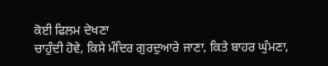ਕੋਈ ਫਿਲਮ ਦੇਖਣਾ
ਚਾਹੁੰਦੀ ਹੋਵੇ, ਕਿਸੇ ਮੰਦਿਰ ਗੁਰਦੁਆਰੇ ਜਾਣਾ, ਕਿਤੇ ਬਾਹਰ ਘੁੰਮਣਾ,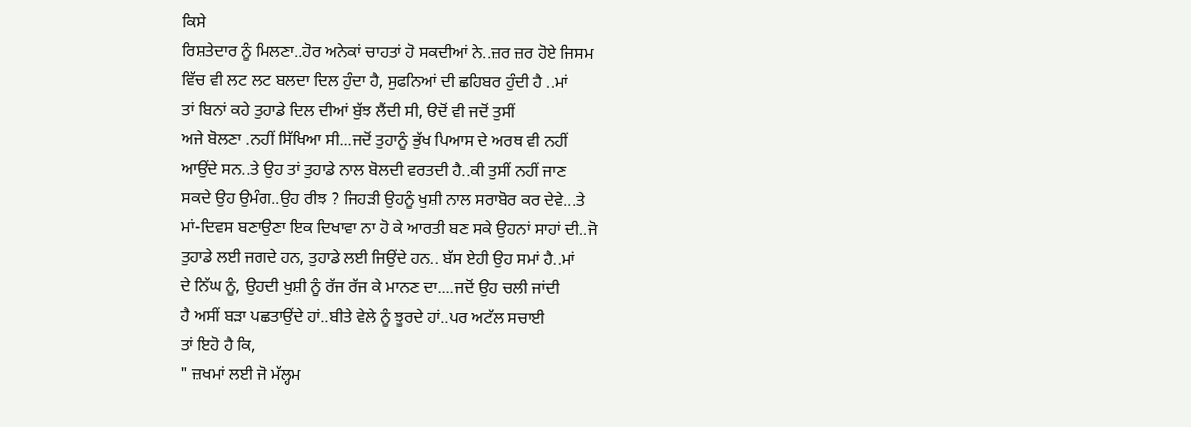ਕਿਸੇ
ਰਿਸ਼ਤੇਦਾਰ ਨੂੰ ਮਿਲਣਾ..ਹੋਰ ਅਨੇਕਾਂ ਚਾਹਤਾਂ ਹੋ ਸਕਦੀਆਂ ਨੇ..ਜ਼ਰ ਜ਼ਰ ਹੋਏ ਜਿਸਮ
ਵਿੱਚ ਵੀ ਲਟ ਲਟ ਬਲਦਾ ਦਿਲ ਹੁੰਦਾ ਹੈ, ਸੁਫਨਿਆਂ ਦੀ ਛਹਿਬਰ ਹੁੰਦੀ ਹੈ ..ਮਾਂ
ਤਾਂ ਬਿਨਾਂ ਕਹੇ ਤੁਹਾਡੇ ਦਿਲ ਦੀਆਂ ਬੁੱਝ ਲੈਂਦੀ ਸੀ, ੳਦੋਂ ਵੀ ਜਦੋਂ ਤੁਸੀਂ
ਅਜੇ ਬੋਲਣਾ .ਨਹੀਂ ਸਿੱਖਿਆ ਸੀ...ਜਦੋਂ ਤੁਹਾਨੂੰ ਭੁੱਖ ਪਿਆਸ ਦੇ ਅਰਥ ਵੀ ਨਹੀਂ
ਆਉਂਦੇ ਸਨ..ਤੇ ਉਹ ਤਾਂ ਤੁਹਾਡੇ ਨਾਲ ਬੋਲਦੀ ਵਰਤਦੀ ਹੈ..ਕੀ ਤੁਸੀਂ ਨਹੀਂ ਜਾਣ
ਸਕਦੇ ਉਹ ਉਮੰਗ..ਉਹ ਰੀਝ ? ਜਿਹੜੀ ਉਹਨੂੰ ਖੁਸ਼ੀ ਨਾਲ ਸਰਾਬੋਰ ਕਰ ਦੇਵੇ...ਤੇ
ਮਾਂ-ਦਿਵਸ ਬਣਾਉਣਾ ਇਕ ਦਿਖਾਵਾ ਨਾ ਹੋ ਕੇ ਆਰਤੀ ਬਣ ਸਕੇ ਉਹਨਾਂ ਸਾਹਾਂ ਦੀ..ਜੋ
ਤੁਹਾਡੇ ਲਈ ਜਗਦੇ ਹਨ, ਤੁਹਾਡੇ ਲਈ ਜਿਉਂਦੇ ਹਨ.. ਬੱਸ ਏਹੀ ਉਹ ਸਮਾਂ ਹੈ..ਮਾਂ
ਦੇ ਨਿੱਘ ਨੂੰ, ਉਹਦੀ ਖੁਸ਼ੀ ਨੂੰ ਰੱਜ ਰੱਜ ਕੇ ਮਾਨਣ ਦਾ....ਜਦੋਂ ਉਹ ਚਲੀ ਜਾਂਦੀ
ਹੈ ਅਸੀਂ ਬੜਾ ਪਛਤਾਉਂਦੇ ਹਾਂ..ਬੀਤੇ ਵੇਲੇ ਨੂੰ ਝੂਰਦੇ ਹਾਂ..ਪਰ ਅਟੱਲ ਸਚਾਈ
ਤਾਂ ਇਹੋ ਹੈ ਕਿ,
" ਜ਼ਖਮਾਂ ਲਈ ਜੋ ਮੱਲ੍ਹਮ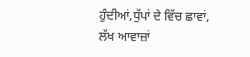ਹੁੰਦੀਆਂ,ਧੁੱਪਾਂ ਦੇ ਵਿੱਚ ਛਾਵਾਂ,
ਲੱਖ ਆਵਾਜ਼ਾਂ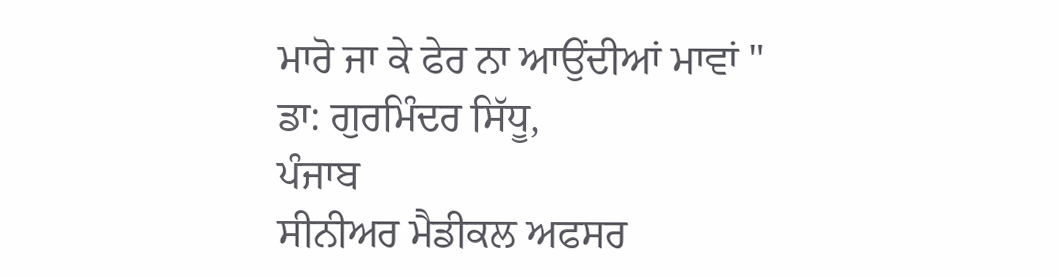ਮਾਰੋ ਜਾ ਕੇ ਫੇਰ ਨਾ ਆਉਂਦੀਆਂ ਮਾਵਾਂ "
ਡਾ: ਗੁਰਮਿੰਦਰ ਸਿੱਧੂ,
ਪੰਜਾਬ
ਸੀਨੀਅਰ ਮੈਡੀਕਲ ਅਫਸਰ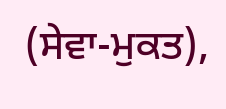(ਸੇਵਾ-ਮੁਕਤ),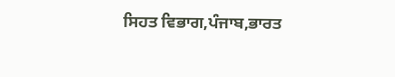ਸਿਹਤ ਵਿਭਾਗ,ਪੰਜਾਬ,ਭਾਰਤ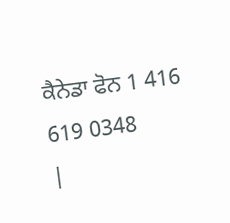ਕੈਨੇਡਾ ਫੋਨ 1 416 619 0348
|